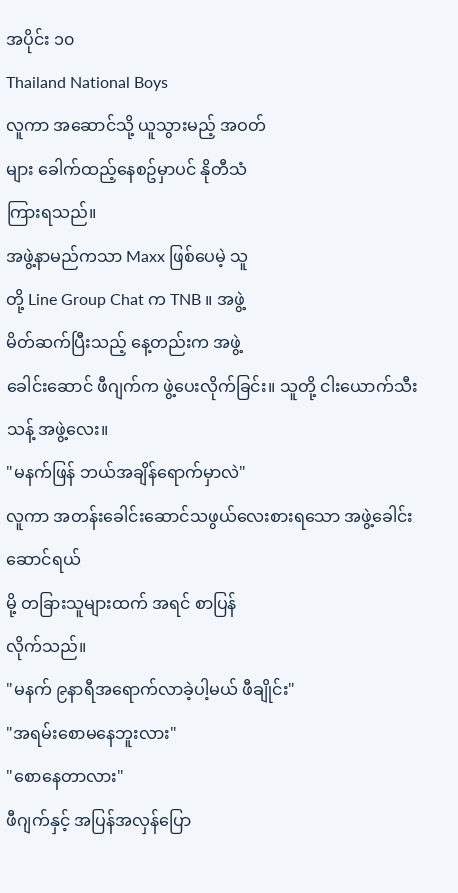အပိုင်း ၁၀
Thailand National Boys
လူကာ အဆောင်သို့ ယူသွားမည့် အဝတ်
များ ခေါက်ထည့်နေစဥ်မှာပင် နိုတီသံ
ကြားရသည်။
အဖွဲ့နာမည်ကသာ Maxx ဖြစ်ပေမဲ့ သူ
တို့ Line Group Chat က TNB ။ အဖွဲ့
မိတ်ဆက်ပြီးသည့် နေ့တည်းက အဖွဲ့
ခေါင်းဆောင် ဖီဂျက်က ဖွဲ့ပေးလိုက်ခြင်း။ သူတို့ ငါးယောက်သီးသန့် အဖွဲ့လေး။
"မနက်ဖြန် ဘယ်အချိန်ရောက်မှာလဲ"
လူကာ အတန်းခေါင်းဆောင်သဖွယ်လေးစားရသော အဖွဲ့ခေါင်းဆောင်ရယ်
မို့ တခြားသူများထက် အရင် စာပြန်
လိုက်သည်။
"မနက် ၉နာရီအရောက်လာခဲ့ပါ့မယ် ဖီချိုင်း"
"အရမ်းစောမနေဘူးလား"
"စောနေတာလား"
ဖီဂျက်နှင့် အပြန်အလှန်ပြော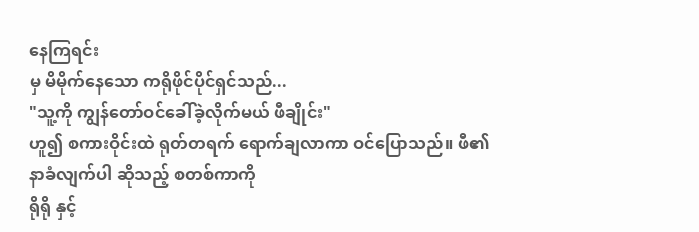နေကြရင်း
မှ မိမိုက်နေသော ကရိုဖိုင်ပိုင်ရှင်သည်...
"သူ့ကို ကျွန်တော်ဝင်ခေါ်ခဲ့လိုက်မယ် ဖီချိုင်း"
ဟူ၍ စကားဝိုင်းထဲ ရုတ်တရက် ရောက်ချလာကာ ဝင်ပြောသည်။ ဖီ၏ နာခံလျက်ပါ ဆိုသည့် စတစ်ကာကို
ရိုရို နှင့်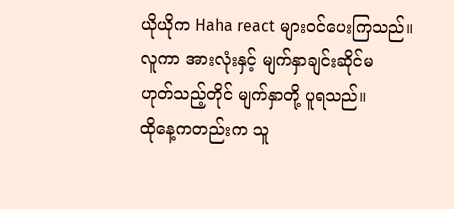ယိုယိုက Haha react များဝင်ပေးကြသည်။
လူကာ အားလုံးနှင့် မျက်နှာချင်းဆိုင်မ
ဟုတ်သည့်တိုင် မျက်နှာတို့ ပူရသည်။
ထိုနေ့ကတည်းက သူ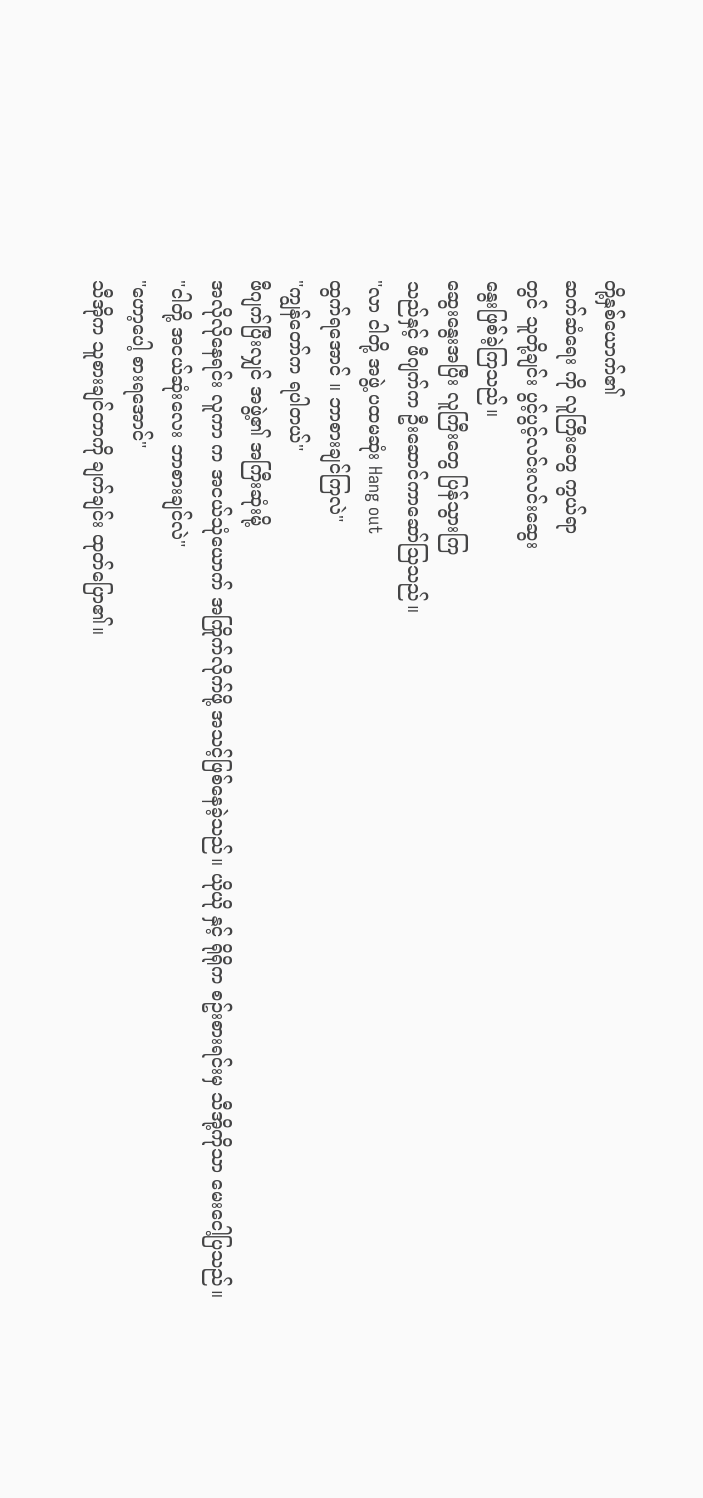တို့နှစ်ယောက်၏
ဆက်ဆံရေး ကို လူကြီးတွေ ကွယ်ရာ
တွင် သူတို့ချင်း ပွင့်ပွင့်လင်းလင်းဆွေး
နွေးဖြစ်ခဲ့ကြသည်။
ဆွေးနွေးအပြီး လူကြီးတွေ ပြန်သွားကြ
သည်နှင့် ဖီဂျက်က ဦးဆောင်ကာဆော်သြသည်။
"လာ ငါတို့ အဖွဲ့ ပထမဆုံး Hang out
ထွက်ရအောင် ။ ဘာစားချင်ကြလဲ"
"ကျွန်တော်က ရပါတယ်"
ဖီဂျက်ပြီးလျှင် အဖွဲ့၏ အကြီးဆုံးမို့
အလိုလိုနေရင်း လူကာ က အငယ်သုံယောက် အကြိုက်လိုက်ဖို့ အသင့်ဖြစ်နေခဲ့သည်။ ယိုယို နှင့် ရိုရိုက စဥ်းစားရင်းမှ သီအို့ကိုသာ မေးငေါ့ပြသည်။
"ငါတို့ အငယ်ဆုံးလေး ဘာစားချင်လဲ"
"ဟော့ပေါ့ စားရအောင်"
သီအိုက သူစားချင်တာကို ချက်ချင်း ထုတ်ပြော၏။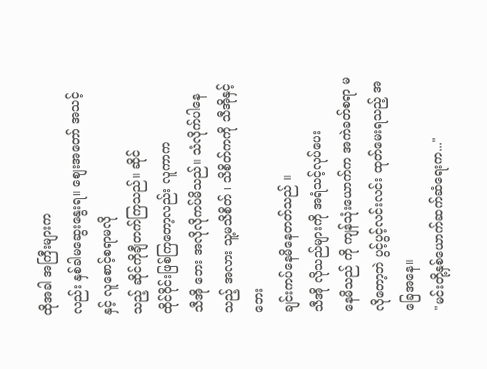ထိုအခါ အကြီးများက
လည်း နှစ်ခါမဆွေးနွေးရ။ စျေးအတော် အသင့်နှင့် လူစောင့်စရာမလို
သည့် ဆိုင်ကိုချီတက်ကြသည်။ ဆိုင်
ထိုင်ဝိုင်းဖြစ်ကြတော့လည်း လူကာက
သီအို ဘေး အလိုလိုကပ်မိသည်။ သံလိုက်ပါနေသည့် အလား သူ့မသိစိတ် ၊ သိစိတ်ကကို သီအိုနှင့် ဘေး
ချင်းကပ်နေမိနေတတ်သည် ။
သီအို လိုသည်များကို အရံသင့်လုပ်ပေး
နေမိသည် ကို ကျန်သုံးယောက်က အကဲခတ်စရာ မလိုတော့ဘဲ ပွင့်ပွင့်လင်းလင်း ထုတ်မေးရသည့် အခြေအနေ။
"မင်းတို့နှစ်ယောက်ဆက်ဆံရေးက..."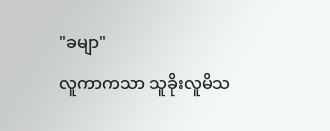"ခမျာ"
လူကာကသာ သူခိုးလူမိသ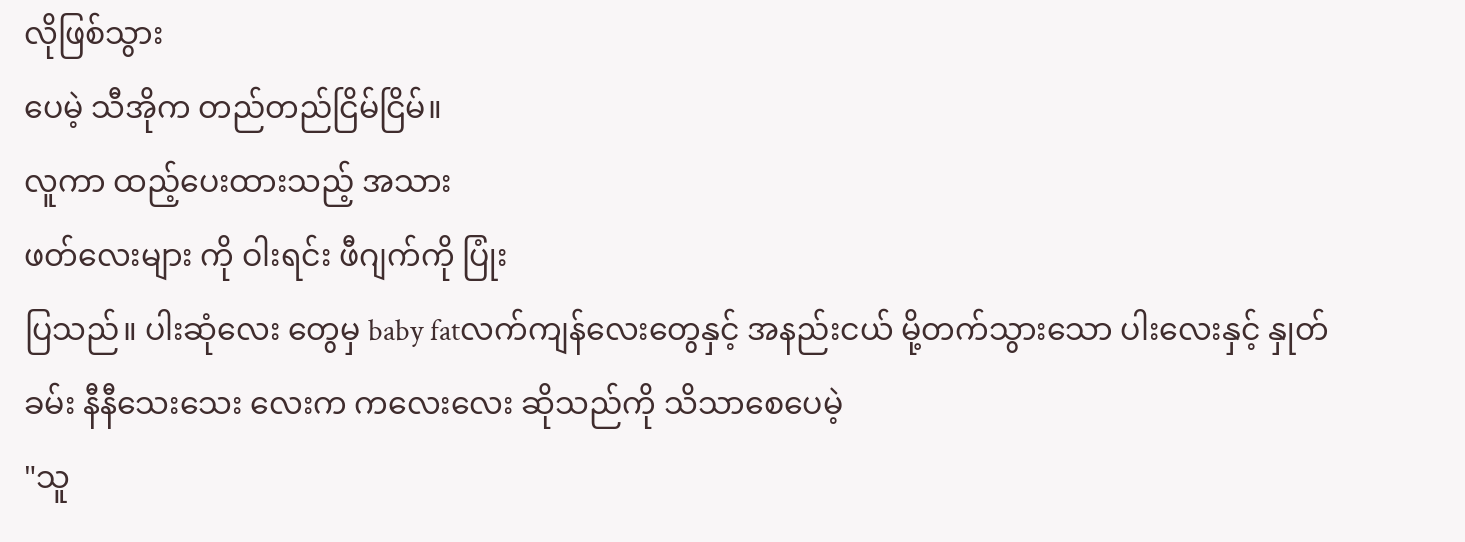လိုဖြစ်သွား
ပေမဲ့ သီအိုက တည်တည်ငြိမ်ငြိမ်။
လူကာ ထည့်ပေးထားသည့် အသား
ဖတ်လေးများ ကို ဝါးရင်း ဖီဂျက်ကို ပြုံး
ပြသည်။ ပါးဆုံလေး တွေမှ baby fatလက်ကျန်လေးတွေနှင့် အနည်းငယ် မို့တက်သွားသော ပါးလေးနှင့် နှုတ်ခမ်း နီနီသေးသေး လေးက ကလေးလေး ဆိုသည်ကို သိသာစေပေမဲ့
"သူ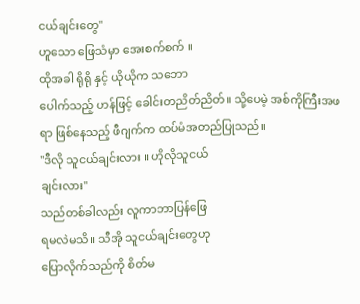ငယ်ချင်းတွေ"
ဟူသော ဖြေသံမှာ အေးစက်စက် ။
ထိုအခါ ရိုရို နှင့် ယိုယိုက သဘော
ပေါက်သည့် ဟန်ဖြင့် ခေါင်းတညိတ်ညိတ်။ သို့ပေမဲ့ အစ်ကိုကြီးအဖရာ ဖြစ်နေသည့် ဖီဂျက်က ထပ်မံအတည်ပြုသည်။
"ဒီလို သူငယ်ချင်းလား ။ ဟိုလိုသူငယ်
ချင်းလား"
သည်တစ်ခါလည်း လူကာဘာပြန်ဖြေ
ရမလဲမသိ။ သီအို သူငယ်ချင်းတွေဟု
ပြောလိုက်သည်ကို စိတ်မ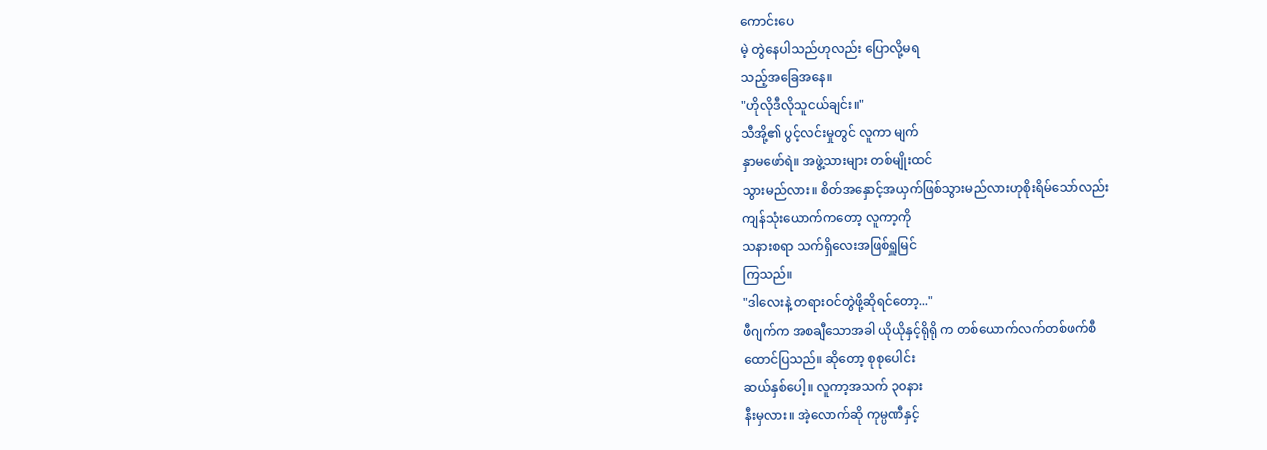ကောင်းပေ
မဲ့ တွဲနေပါသည်ဟုလည်း ပြောလို့မရ
သည့်အခြေအနေ။
"ဟိုလိုဒီလိုသူငယ်ချင်း။"
သီအို့၏ ပွင့်လင်းမှုတွင် လူကာ မျက်
နှာမဖော်ရဲ။ အဖွဲ့သားများ တစ်မျိုးထင်
သွားမည်လား။ စိတ်အနှောင့်အယှက်ဖြစ်သွားမည်လားဟုစိုးရိမ်သော်လည်း
ကျန်သုံးယောက်ကတော့ လူကာ့ကို
သနားစရာ သက်ရှိလေးအဖြစ်ရှူမြင်
ကြသည်။
"ဒါလေးနဲ့ တရားဝင်တွဲဖို့ဆိုရင်တော့..."
ဖီဂျက်က အစချီသောအခါ ယိုယိုနှင့်ရိုရို က တစ်ယောက်လက်တစ်ဖက်စီ
ထောင်ပြသည်။ ဆိုတော့ စုစုပေါင်း
ဆယ်နှစ်ပေါ့။ လူကာ့အသက် ၃၀နား
နီးမှလား။ အဲ့လောက်ဆို ကုမ္ပဏီနှင့်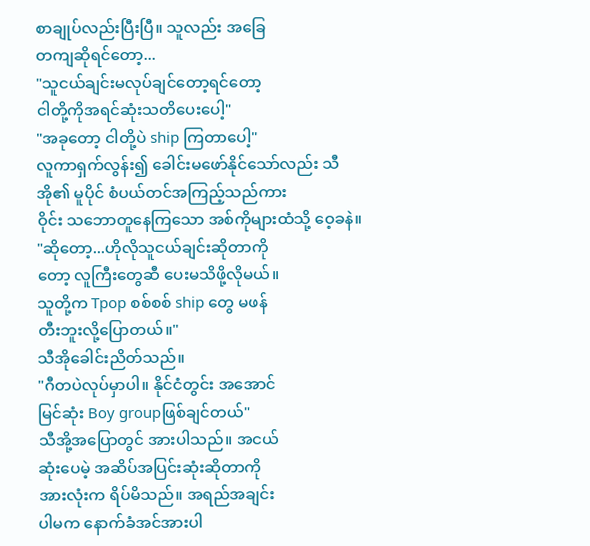စာချုပ်လည်းပြီးပြီ။ သူလည်း အခြေ
တကျဆိုရင်တော့...
"သူငယ်ချင်းမလုပ်ချင်တော့ရင်တော့
ငါတို့ကိုအရင်ဆုံးသတိပေးပေါ့"
"အခုတော့ ငါတို့ပဲ ship ကြတာပေါ့"
လူကာရှက်လွန်း၍ ခေါင်းမဖော်နိုင်သော်လည်း သီအို၏ မူပိုင် စံပယ်တင်အကြည့်သည်ကား
ဝိုင်း သဘောတူနေကြသော အစ်ကိုများထံသို့ ဝေ့ခနဲ။
"ဆိုတော့...ဟိုလိုသူငယ်ချင်းဆိုတာကို
တော့ လူကြီးတွေဆီ ပေးမသိဖို့လိုမယ်။
သူတို့က Tpop စစ်စစ် ship တွေ မဖန်
တီးဘူးလို့ပြောတယ်။"
သီအိုခေါင်းညိတ်သည်။
"ဂီတပဲလုပ်မှာပါ။ နိုင်ငံတွင်း အအောင်
မြင်ဆုံး Boy groupဖြစ်ချင်တယ်"
သီအို့အပြောတွင် အားပါသည်။ အငယ်
ဆုံးပေမဲ့ အဆိပ်အပြင်းဆုံးဆိုတာကို
အားလုံးက ရိပ်မိသည်။ အရည်အချင်း
ပါမက နောက်ခံအင်အားပါ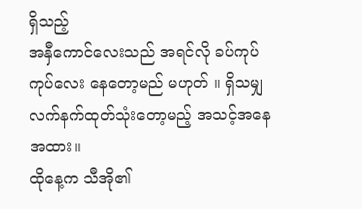ရှိသည့်
အနှီကောင်လေးသည် အရင်လို ခပ်ကုပ်ကုပ်လေး နေတော့မည် မဟုတ် ။ ရှိသမျှ လက်နက်ထုတ်သုံးတော့မည့် အသင့်အနေအထား။
ထိုနေ့က သီအို၏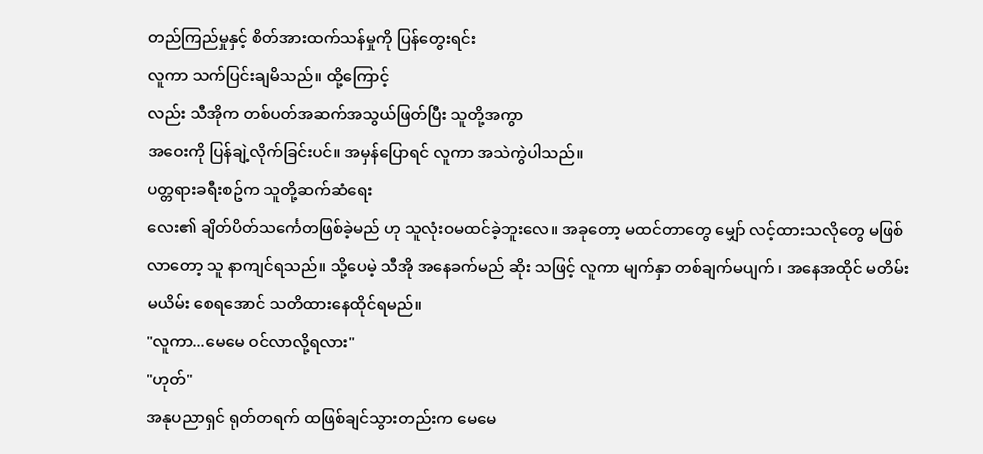တည်ကြည်မှုနှင့် စိတ်အားထက်သန်မှုကို ပြန်တွေးရင်း
လူကာ သက်ပြင်းချမိသည်။ ထို့ကြောင့်
လည်း သီအိုက တစ်ပတ်အဆက်အသွယ်ဖြတ်ပြီး သူတို့အကွာ
အဝေးကို ပြန်ချဲ့လိုက်ခြင်းပင်။ အမှန်ပြောရင် လူကာ အသဲကွဲပါသည်။
ပတ္တရားခရီးစဥ်က သူတို့ဆက်ဆံရေး
လေး၏ ချိတ်ပိတ်သင်္ကေတဖြစ်ခဲ့မည် ဟု သူလုံးဝမထင်ခဲ့ဘူးလေ။ အခုတော့ မထင်တာတွေ မျှော် လင့်ထားသလိုတွေ မဖြစ်လာတော့ သူ နာကျင်ရသည်။ သို့ပေမဲ့ သီအို အနေခက်မည် ဆိုး သဖြင့် လူကာ မျက်နှာ တစ်ချက်မပျက် ၊ အနေအထိုင် မတိမ်း မယိမ်း စေရအောင် သတိထားနေထိုင်ရမည်။
"လူကာ...မေမေ ဝင်လာလို့ရလား"
"ဟုတ်"
အနုပညာရှင် ရုတ်တရက် ထဖြစ်ချင်သွားတည်းက မေမေ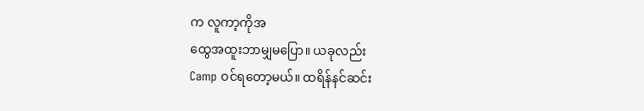က လူကာ့ကိုအ
ထွေအထူးဘာမျှမပြော။ ယခုလည်း
Camp ဝင်ရတော့မယ်။ ထရိန်နင်ဆင်း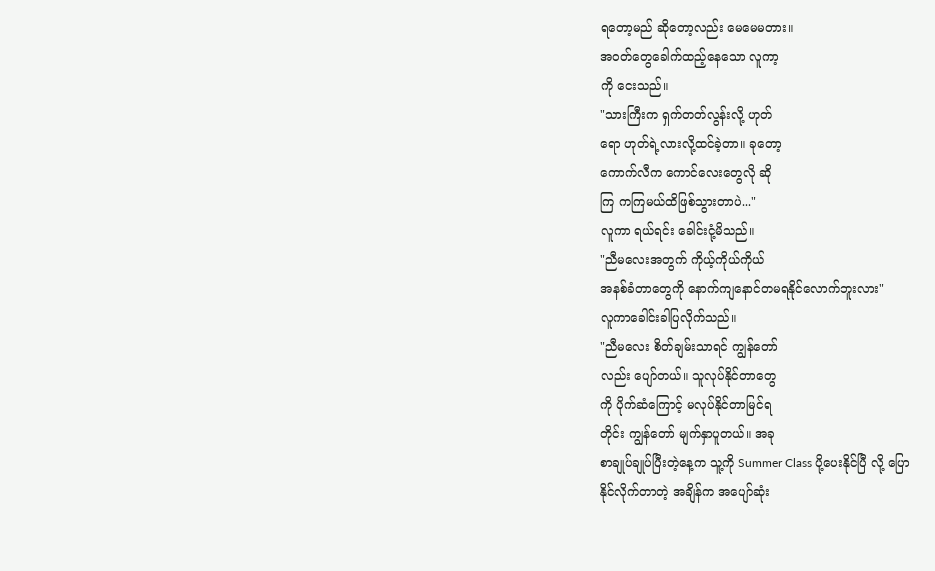ရတော့မည် ဆိုတော့လည်း မေမေမတား။
အဝတ်တွေခေါက်ထည့်နေသော လူကာ့
ကို ငေးသည်။
"သားကြီးက ရှက်တတ်လွန်းလို့ ဟုတ်
ရော ဟုတ်ရဲ့လားလို့ထင်ခဲ့တာ။ ခုတော့
ကောက်လီက ကောင်လေးတွေလို ဆို
ကြ ကကြမယ်ထိဖြစ်သွားတာပဲ..."
လူကာ ရယ်ရင်း ခေါင်းငုံ့မိသည်။
"ညီမလေးအတွက် ကိုယ့်ကိုယ်ကိုယ်
အနစ်ခံတာတွေကို နောက်ကျနောင်တမရနိုင်လောက်ဘူးလား"
လူကာခေါင်းခါပြလိုက်သည်။
"ညီမလေး စိတ်ချမ်းသာရင် ကျွန်တော်
လည်း ပျော်တယ်။ သူလုပ်နိုင်တာတွေ
ကို ပိုက်ဆံကြောင့် မလုပ်နိုင်တာမြင်ရ
တိုင်း ကျွန်တော် မျက်နှာပူတယ်။ အခု
စာချုပ်ချုပ်ပြီးတဲ့နေ့က သူ့ကို Summer Class ပို့ပေးနိုင်ပြီ လို့ ပြော
နိုင်လိုက်တာတဲ့ အချိန်က အပျော်ဆုံး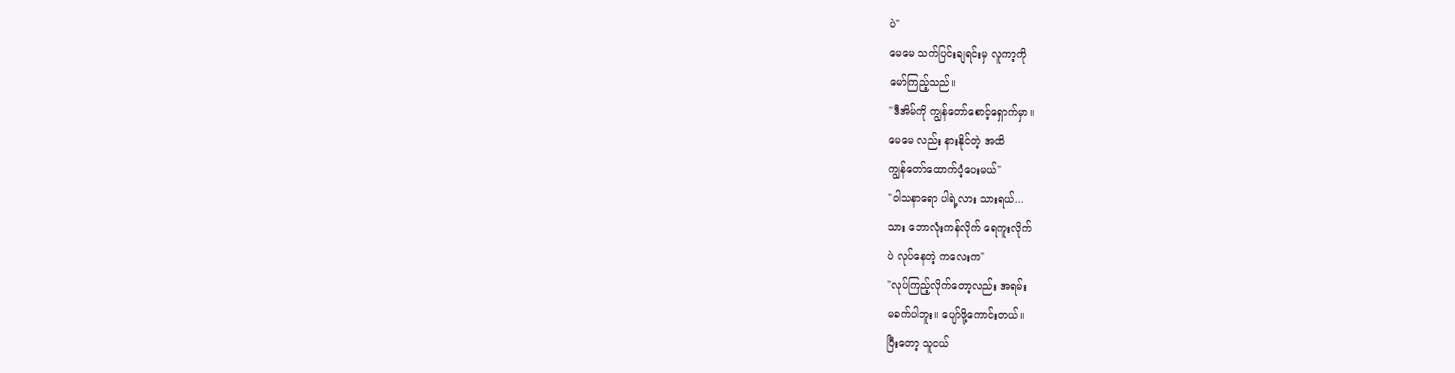ပဲ"
မေမေ သက်ပြင်းချရင်းမှ လူကာ့ကို
မော်ကြည့်သည်။
"ဒီအိမ်ကို ကျွန်တော်စောင့်ရှောက်မှာ။
မေမေ လည်း နားနိုင်တဲ့ အထိ
ကျွန်တော်ထောက်ပံ့ပေးမယ်"
"ဝါသနာရော ပါရဲ့လား သားရယ်...
သား ဘောလုံးကန်လိုက် ရေကူးလိုက်
ပဲ လုပ်နေတဲ့ ကလေးက"
"လုပ်ကြည့်လိုက်တော့လည်း အရမ်း
မခက်ပါဘူး။ ပျော်ဖို့ကောင်းတယ်။
ပြီးတော့ သူငယ်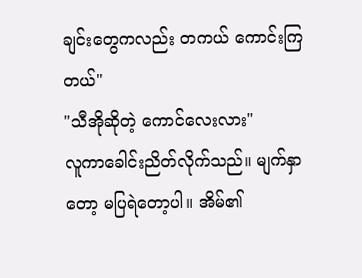ချင်းတွေကလည်း တကယ် ကောင်းကြတယ်"
"သီအိုဆိုတဲ့ ကောင်လေးလား"
လူကာခေါင်းညိတ်လိုက်သည်။ မျက်နှာ
တော့ မပြရဲတော့ပါ။ အိမ်၏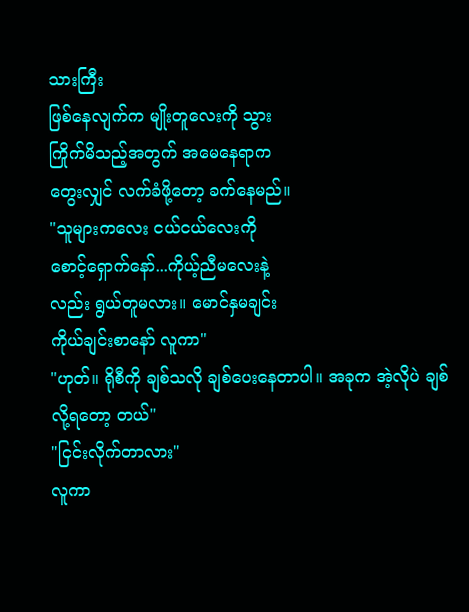သားကြီး
ဖြစ်နေလျက်က မျိုးတူလေးကို သွား
ကြိုက်မိသည့်အတွက် အမေနေရာက
တွေးလျှင် လက်ခံဖို့တော့ ခက်နေမည်။
"သူများကလေး ငယ်ငယ်လေးကို
စောင့်ရှောက်နော်...ကိုယ့်ညီမလေးနဲ့
လည်း ရွယ်တူမလား။ မောင်နှမချင်း
ကိုယ်ချင်းစာနော် လူကာ"
"ဟုတ်။ ရိုစီကို ချစ်သလို ချစ်ပေးနေတာပါ။ အခုက အဲ့လိုပဲ ချစ်လို့ရတော့ တယ်"
"ငြင်းလိုက်တာလား"
လူကာ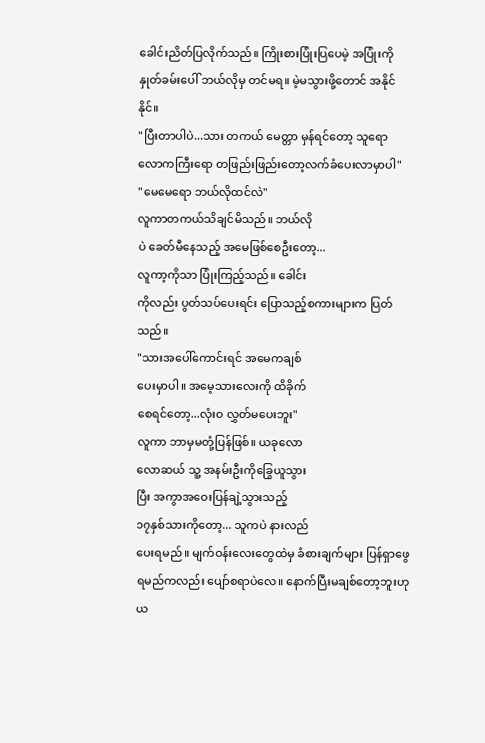ခေါင်းညိတ်ပြလိုက်သည်။ ကြိုးစားပြုံးပြပေမဲ့ အပြုံးကို နှုတ်ခမ်းပေါ် ဘယ်လိုမှ တင်မရ။ မဲ့မသွားဖို့တောင် အနိုင်နိုင်။
"ပြီးတာပါပဲ...သား တကယ် မေတ္တာ မှန်ရင်တော့ သူရော လောကကြီးရော တဖြည်းဖြည်းတော့လက်ခံပေးလာမှာပါ"
"မေမေရော ဘယ်လိုထင်လဲ"
လူကာတကယ်သိချင်မိသည်။ ဘယ်လို
ပဲ ခေတ်မီနေသည့် အမေဖြစ်စေဦးတော့...
လူကာ့ကိုသာ ပြုံးကြည့်သည်။ ခေါင်း
ကိုလည်း ပွတ်သပ်ပေးရင်း ပြောသည့်စကားများက ပြတ်သည်။
"သားအပေါ်ကောင်းရင် အမေကချစ်
ပေးမှာပါ။ အမေ့သားလေးကို ထိခိုက်
စေရင်တော့...လုံးဝ လွှတ်မပေးဘူး"
လူကာ ဘာမှမတုံ့ပြန်ဖြစ်။ ယခုလော
လောဆယ် သူ့ အနမ်းဦးကိုခြွေယူသွား
ပြီး အကွာအဝေးပြန်ချဲ့သွားသည့်
၁၇နှစ်သားကိုတော့... သူကပဲ နားလည်
ပေးရမည်။ မျက်ဝန်းလေးတွေထဲမှ ခံစားချက်များ ပြန်ရှာဖွေရမည်ကလည်း ပျော်စရာပဲလေ။ နောက်ပြီးမချစ်တော့ဘူးဟု ယ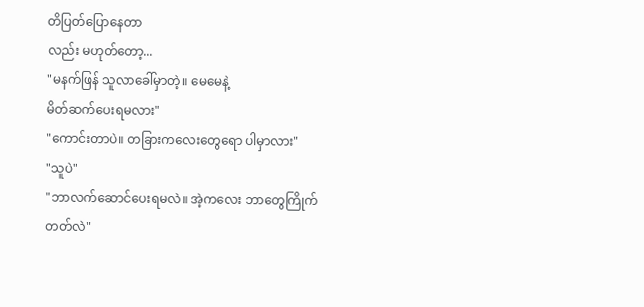တိပြတ်ပြောနေတာ
လည်း မဟုတ်တော့...
"မနက်ဖြန် သူလာခေါ်မှာတဲ့။ မေမေနဲ့
မိတ်ဆက်ပေးရမလား"
"ကောင်းတာပဲ။ တခြားကလေးတွေရော ပါမှာလား"
"သူပဲ"
"ဘာလက်ဆောင်ပေးရမလဲ။ အဲ့ကလေး ဘာတွေကြိုက်တတ်လဲ"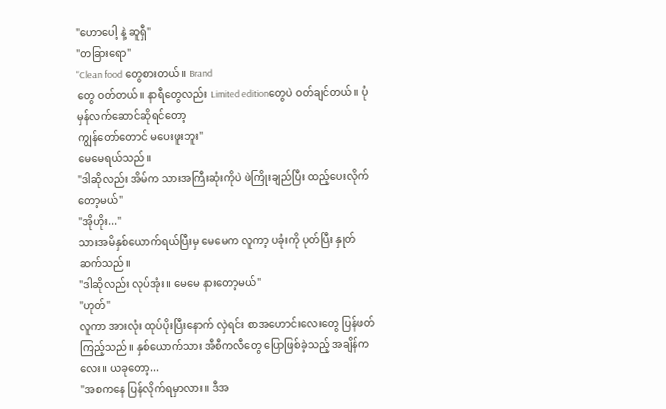"ဟောပေါ့ နဲ့ ဆူရှီ"
"တခြားရော"
"Clean food တွေစားတယ်။ Brand
တွေ ဝတ်တယ်။ နာရီတွေလည်း Limited editionတွေပဲ ဝတ်ချင်တယ်။ ပုံမှန်လက်ဆောင်ဆိုရင်တော့
ကျွန်တော်တောင် မပေးဖူးဘူး"
မေမေရယ်သည်။
"ဒါဆိုလည်း အိမ်က သားအကြီးဆုံးကိုပဲ ဖဲကြိုးချည်ပြီး ထည့်ပေးလိုက်တော့မယ်"
"အိုဟိုး..."
သားအမိနှစ်ယောက်ရယ်ပြီးမှ မေမေက လူကာ့ ပခုံးကို ပုတ်ပြီး နှုတ်ဆက်သည်။
"ဒါဆိုလည်း လုပ်အုံး။ မေမေ နားတော့မယ်"
"ဟုတ်"
လူကာ အားလုံး ထုပ်ပိုးပြီးနောက် လှဲရင်း စာအဟောင်းလေးတွေ ပြန်ဖတ်ကြည့်သည်။ နှစ်ယောက်သား အီစီကလီတွေ ပြောဖြစ်ခဲ့သည့် အချိန်ကလေး။ ယခုတော့...
"အစကနေ ပြန်လိုက်ရမှာလား။ ဒီအ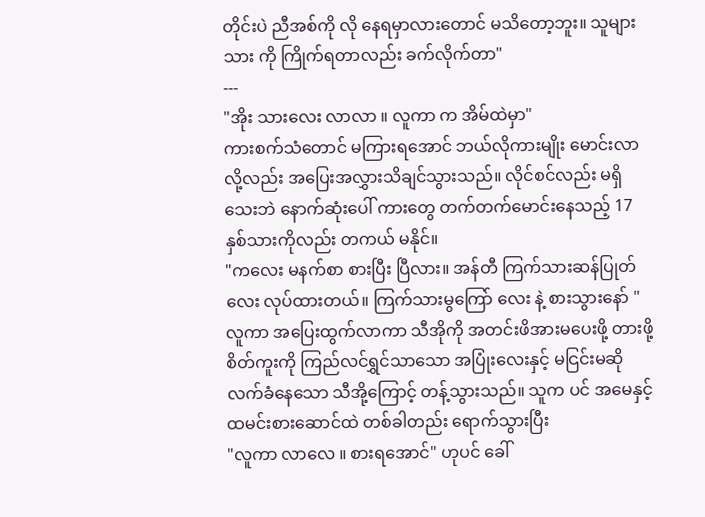တိုင်းပဲ ညီအစ်ကို လို နေရမှာလားတောင် မသိတော့ဘူး။ သူများ သား ကို ကြိုက်ရတာလည်း ခက်လိုက်တာ"
---
"အိုး သားလေး လာလာ ။ လူကာ က အိမ်ထဲမှာ"
ကားစက်သံတောင် မကြားရအောင် ဘယ်လိုကားမျိုး မောင်းလာလို့လည်း အပြေးအလွှားသိချင်သွားသည်။ လိုင်စင်လည်း မရှိသေးဘဲ နောက်ဆုံးပေါ် ကားတွေ တက်တက်မောင်းနေသည့် 17နှစ်သားကိုလည်း တကယ် မနိုင်။
"ကလေး မနက်စာ စားပြီး ပြီလား။ အန်တီ ကြက်သားဆန်ပြုတ်လေး လုပ်ထားတယ်။ ကြက်သားမွကြော် လေး နဲ့ စားသွားနော် "
လူကာ အပြေးထွက်လာကာ သီအိုကို အတင်းဖိအားမပေးဖို့ တားဖို့စိတ်ကူးကို ကြည်လင်ရွှင်သာသော အပြုံးလေးနှင့် မငြင်းမဆို လက်ခံနေသော သီအို့ကြောင့် တန့်သွားသည်။ သူက ပင် အမေနှင့် ထမင်းစားဆောင်ထဲ တစ်ခါတည်း ရောက်သွားပြီး
"လူကာ လာလေ ။ စားရအောင်" ဟုပင် ခေါ်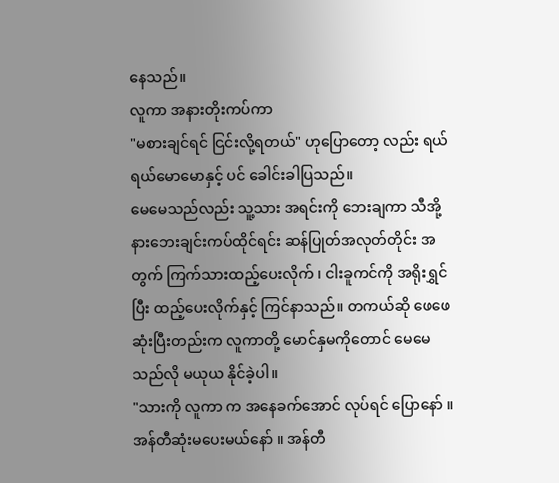နေသည်။
လူကာ အနားတိုးကပ်ကာ
"မစားချင်ရင် ငြင်းလို့ရတယ်" ဟုပြောတော့ လည်း ရယ်ရယ်မောမောနှင့် ပင် ခေါင်းခါပြသည်။
မေမေသည်လည်း သူ့သား အရင်းကို ဘေးချကာ သီအို့ နားဘေးချင်းကပ်ထိုင်ရင်း ဆန်ပြုတ်အလုတ်တိုင်း အတွက် ကြက်သားထည့်ပေးလိုက် ၊ ငါးခူကင်ကို အရိုးရွှင်ပြီး ထည့်ပေးလိုက်နှင့် ကြင်နာသည်။ တကယ်ဆို ဖေဖေ ဆုံးပြီးတည်းက လူကာတို့ မောင်နှမကိုတောင် မေမေ သည်လို မယုယ နိုင်ခဲ့ပါ။
"သားကို လူကာ က အနေခက်အောင် လုပ်ရင် ပြောနော် ။ အန်တီဆုံးမပေးမယ်နော် ။ အန်တီ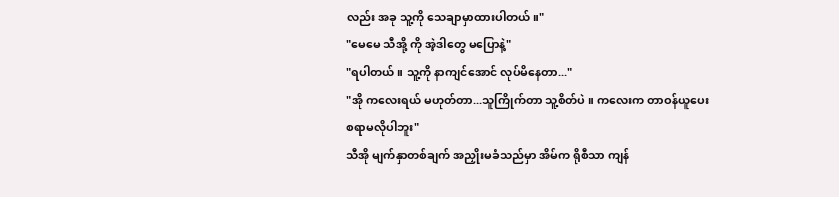လည်း အခု သူ့ကို သေချာမှာထားပါတယ်။"
"မေမေ သီအို့ ကို အဲ့ဒါတွေ မပြောနဲ့"
"ရပါတယ်။ သူ့ကို နာကျင်အောင် လုပ်မိနေတာ..."
"အို ကလေးရယ် မဟုတ်တာ...သူကြိုက်တာ သူ့စိတ်ပဲ ။ ကလေးက တာဝန်ယူပေးစရာမလိုပါဘူး"
သီအို မျက်နှာတစ်ချက် အညှိုးမခံသည်မှာ အိမ်က ရိုစီသာ ကျန်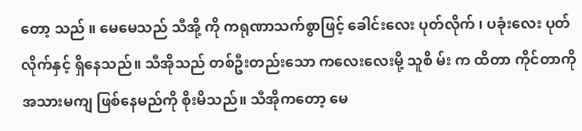တော့ သည် ။ မေမေသည် သီအို့ ကို ကရုဏာသက်စွာဖြင့် ခေါင်းလေး ပုတ်လိုက် ၊ ပခုံးလေး ပုတ်လိုက်နှင့် ရှိနေသည်။ သီအိုသည် တစ်ဦးတည်းသော ကလေးလေးမို့ သူစိ မ်း က ထိတာ ကိုင်တာကို အသားမကျ ဖြစ်နေမည်ကို စိုးမိသည်။ သီအိုကတော့ မေ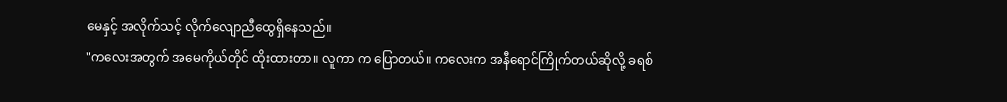မေနှင့် အလိုက်သင့် လိုက်လျောညီထွေရှိနေသည်။
"ကလေးအတွက် အမေကိုယ်တိုင် ထိုးထားတာ။ လူကာ က ပြောတယ်။ ကလေးက အနီရောင်ကြိုက်တယ်ဆိုလို့ ခရစ်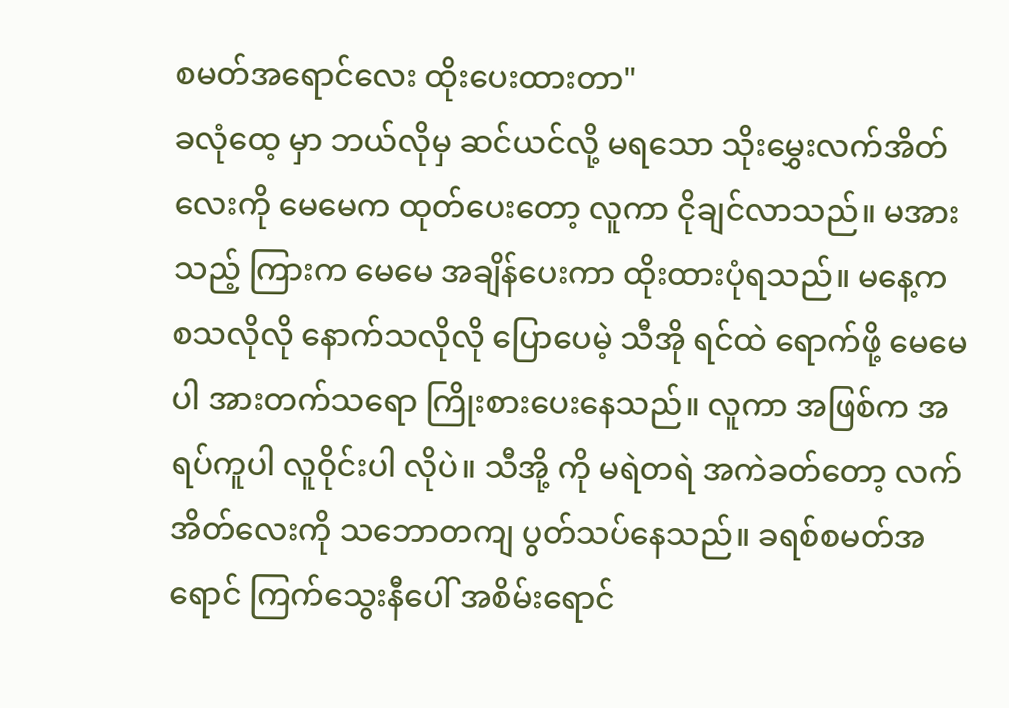စမတ်အရောင်လေး ထိုးပေးထားတာ"
ခလုံထေ့ မှာ ဘယ်လိုမှ ဆင်ယင်လို့ မရသော သိုးမွှေးလက်အိတ်လေးကို မေမေက ထုတ်ပေးတော့ လူကာ ငိုချင်လာသည်။ မအားသည့် ကြားက မေမေ အချိန်ပေးကာ ထိုးထားပုံရသည်။ မနေ့က စသလိုလို နောက်သလိုလို ပြောပေမဲ့ သီအို ရင်ထဲ ရောက်ဖို့ မေမေပါ အားတက်သရော ကြိုးစားပေးနေသည်။ လူကာ အဖြစ်က အရပ်ကူပါ လူဝိုင်းပါ လိုပဲ။ သီအို့ ကို မရဲတရဲ အကဲခတ်တော့ လက်အိတ်လေးကို သဘောတကျ ပွတ်သပ်နေသည်။ ခရစ်စမတ်အရောင် ကြက်သွေးနီပေါ် အစိမ်းရောင်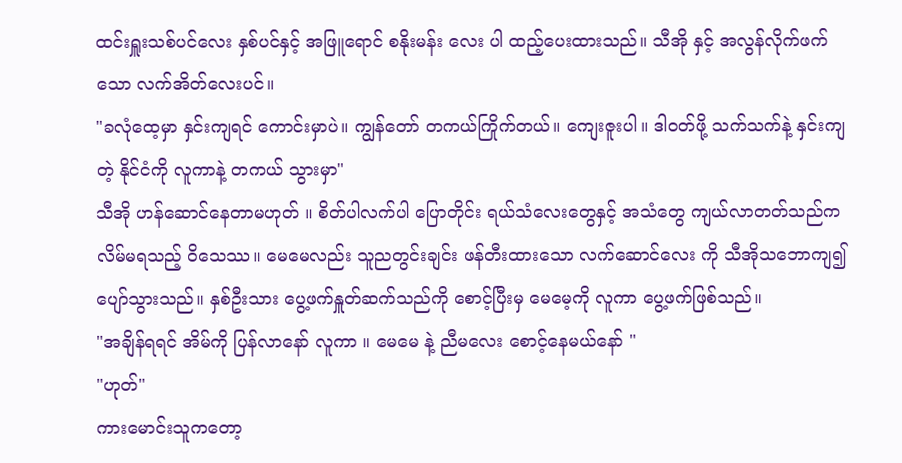ထင်းရှူးသစ်ပင်လေး နှစ်ပင်နှင့် အဖြူရောင် စနိုးမန်း လေး ပါ ထည့်ပေးထားသည်။ သီအို နှင့် အလွန်လိုက်ဖက်သော လက်အိတ်လေးပင်။
"ခလုံထေ့မှာ နှင်းကျရင် ကောင်းမှာပဲ။ ကျွန်တော် တကယ်ကြိုက်တယ်။ ကျေးဇူးပါ။ ဒါဝတ်ဖို့ သက်သက်နဲ့ နှင်းကျတဲ့ နိုင်ငံကို လူကာနဲ့ တကယ် သွားမှာ"
သီအို ဟန်ဆောင်နေတာမဟုတ် ။ စိတ်ပါလက်ပါ ပြောတိုင်း ရယ်သံလေးတွေနှင့် အသံတွေ ကျယ်လာတတ်သည်ကလိမ်မရသည့် ဝိသေဿ။ မေမေလည်း သူညတွင်းချင်း ဖန်တီးထားသော လက်ဆောင်လေး ကို သီအိုသဘောကျ၍ ပျော်သွားသည်။ နှစ်ဦးသား ပွေ့ဖက်နှူတ်ဆက်သည်ကို စောင့်ပြီးမှ မေမေ့ကို လူကာ ပွေ့ဖက်ဖြစ်သည်။
"အချိန်ရရင် အိမ်ကို ပြန်လာနော် လူကာ ။ မေမေ နဲ့ ညီမလေး စောင့်နေမယ်နော် "
"ဟုတ်"
ကားမောင်းသူကတော့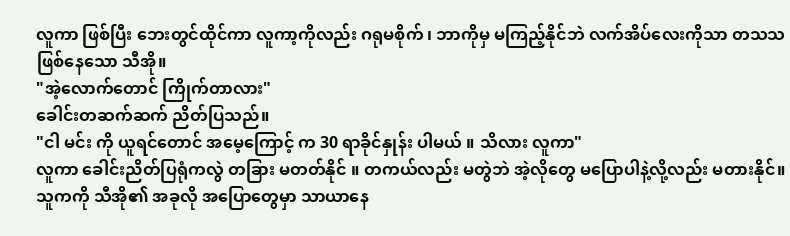လူကာ ဖြစ်ပြီး ဘေးတွင်ထိုင်ကာ လူကာ့ကိုလည်း ဂရုမစိုက် ၊ ဘာကိုမှ မကြည့်နိုင်ဘဲ လက်အိပ်လေးကိုသာ တသသ ဖြစ်နေသော သီအို။
"အဲ့လောက်တောင် ကြိုက်တာလား"
ခေါင်းတဆက်ဆက် ညိတ်ပြသည်။
"ငါ မင်း ကို ယူရင်တောင် အမေ့ကြောင့် က 30 ရာခိုင်နှုန်း ပါမယ် ။ သိလား လူကာ"
လူကာ ခေါင်းညိတ်ပြရုံကလွဲ တခြား မတတ်နိုင် ။ တကယ်လည်း မတွဲဘဲ အဲ့လိုတွေ မပြောပါနဲ့လို့လည်း မတားနိုင်။ သူကကို သီအို၏ အခုလို အပြောတွေမှာ သာယာနေ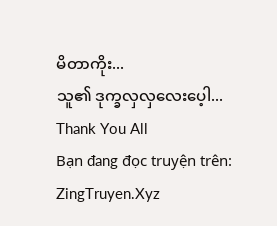မိတာကိုး...
သူ၏ ဒုက္ခလှလှလေးပေ့ါ...
Thank You All
Bạn đang đọc truyện trên: ZingTruyen.Xyz